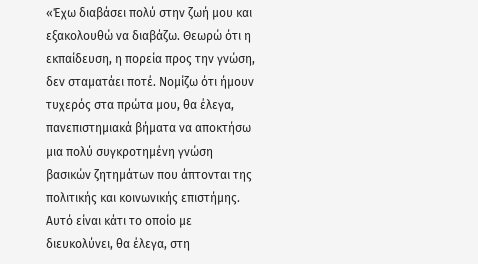«Έχω διαβάσει πολύ στην ζωή μου και εξακολουθώ να διαβάζω. Θεωρώ ότι η εκπαίδευση, η πορεία προς την γνώση, δεν σταματάει ποτέ. Νομίζω ότι ήμουν τυχερός στα πρώτα μου, θα έλεγα, πανεπιστημιακά βήματα να αποκτήσω μια πολύ συγκροτημένη γνώση βασικών ζητημάτων που άπτονται της πολιτικής και κοινωνικής επιστήμης. Αυτό είναι κάτι το οποίο με διευκολύνει, θα έλεγα, στη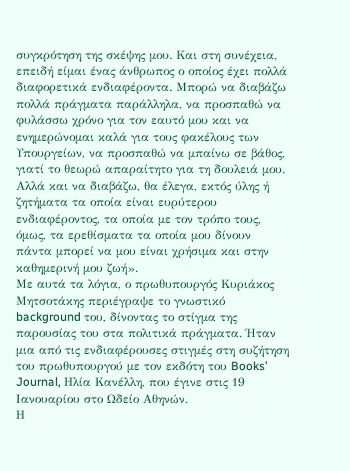συγκρότηση της σκέψης μου. Και στη συνέχεια, επειδή είμαι ένας άνθρωπος ο οποίος έχει πολλά διαφορετικά ενδιαφέροντα. Μπορώ να διαβάζω πολλά πράγματα παράλληλα, να προσπαθώ να φυλάσσω χρόνο για τον εαυτό μου και να ενημερώνομαι καλά για τους φακέλους των Υπουργείων, να προσπαθώ να μπαίνω σε βάθος, γιατί το θεωρώ απαραίτητο για τη δουλειά μου. Αλλά και να διαβάζω, θα έλεγα, εκτός ύλης ή ζητήματα τα οποία είναι ευρύτερου ενδιαφέροντος, τα οποία με τον τρόπο τους, όμως, τα ερεθίσματα τα οποία μου δίνουν πάντα μπορεί να μου είναι χρήσιμα και στην καθημερινή μου ζωή».
Με αυτά τα λόγια, ο πρωθυπουργός Κυριάκος Μητσοτάκης περιέγραψε το γνωστικό background του, δίνοντας το στίγμα της παρουσίας του στα πολιτικά πράγματα. Ήταν μια από τις ενδιαφέρουσες στιγμές στη συζήτηση του πρωθυπουργού με τον εκδότη του Books’ Journal, Ηλία Κανέλλη, που έγινε στις 19 Ιανουαρίου στο Ωδείο Αθηνών.
Η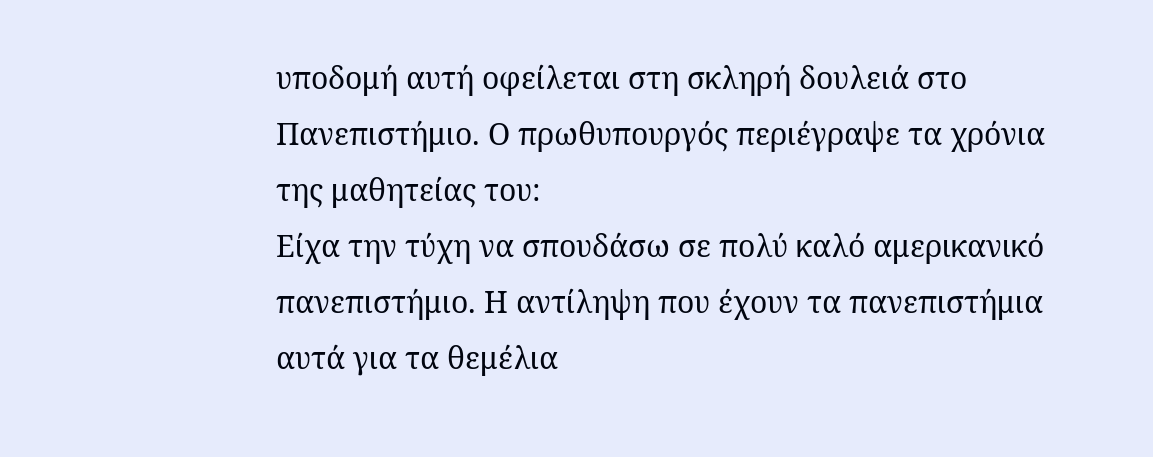υποδομή αυτή οφείλεται στη σκληρή δουλειά στο Πανεπιστήμιο. Ο πρωθυπουργός περιέγραψε τα χρόνια της μαθητείας του:
Είχα την τύχη να σπουδάσω σε πολύ καλό αμερικανικό πανεπιστήμιο. Η αντίληψη που έχουν τα πανεπιστήμια αυτά για τα θεμέλια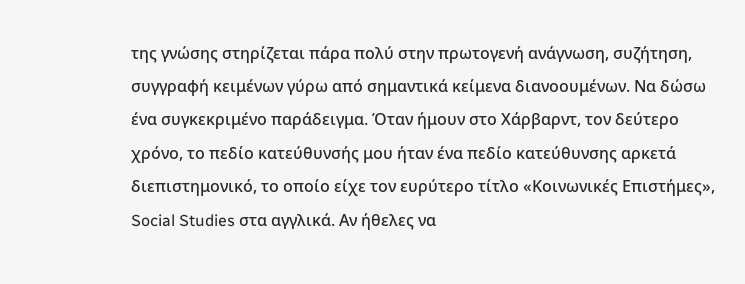της γνώσης στηρίζεται πάρα πολύ στην πρωτογενή ανάγνωση, συζήτηση, συγγραφή κειμένων γύρω από σημαντικά κείμενα διανοουμένων. Να δώσω ένα συγκεκριμένο παράδειγμα. Όταν ήμουν στο Χάρβαρντ, τον δεύτερο χρόνο, το πεδίο κατεύθυνσής μου ήταν ένα πεδίο κατεύθυνσης αρκετά διεπιστημονικό, το οποίο είχε τον ευρύτερο τίτλο «Κοινωνικές Επιστήμες», Social Studies στα αγγλικά. Αν ήθελες να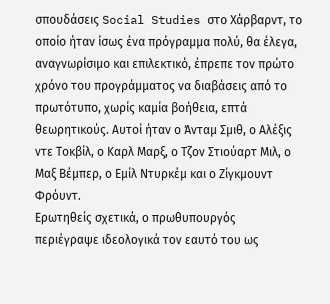σπουδάσεις Social Studies στο Χάρβαρντ, το οποίο ήταν ίσως ένα πρόγραμμα πολύ, θα έλεγα, αναγνωρίσιμο και επιλεκτικό, έπρεπε τον πρώτο χρόνο του προγράμματος να διαβάσεις από το πρωτότυπο, χωρίς καμία βοήθεια, επτά θεωρητικούς. Αυτοί ήταν ο Άνταμ Σμιθ, ο Aλέξις ντε Τοκβίλ, ο Kαρλ Μαρξ, ο Τζον Στιούαρτ Μιλ, ο Μαξ Βέμπερ, ο Εμίλ Ντυρκέμ και ο Ζίγκμουντ Φρόυντ.
Ερωτηθείς σχετικά, ο πρωθυπουργός περιέγραψε ιδεολογικά τον εαυτό του ως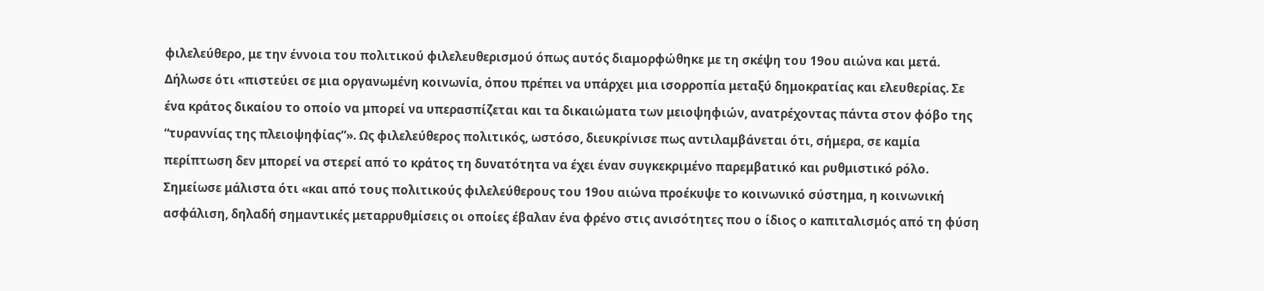φιλελεύθερο, με την έννοια του πολιτικού φιλελευθερισμού όπως αυτός διαμορφώθηκε με τη σκέψη του 19ου αιώνα και μετά. Δήλωσε ότι «πιστεύει σε μια οργανωμένη κοινωνία, όπου πρέπει να υπάρχει μια ισορροπία μεταξύ δημοκρατίας και ελευθερίας. Σε ένα κράτος δικαίου το οποίο να μπορεί να υπερασπίζεται και τα δικαιώματα των μειοψηφιών, ανατρέχοντας πάντα στον φόβο της “τυραννίας της πλειοψηφίας”». Ως φιλελεύθερος πολιτικός, ωστόσο, διευκρίνισε πως αντιλαμβάνεται ότι, σήμερα, σε καμία περίπτωση δεν μπορεί να στερεί από το κράτος τη δυνατότητα να έχει έναν συγκεκριμένο παρεμβατικό και ρυθμιστικό ρόλο. Σημείωσε μάλιστα ότι «και από τους πολιτικούς φιλελεύθερους του 19ου αιώνα προέκυψε το κοινωνικό σύστημα, η κοινωνική ασφάλιση, δηλαδή σημαντικές μεταρρυθμίσεις οι οποίες έβαλαν ένα φρένο στις ανισότητες που ο ίδιος ο καπιταλισμός από τη φύση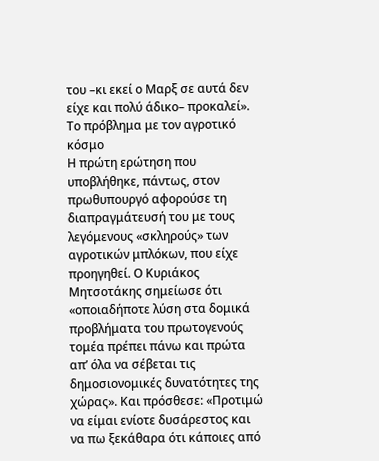του –κι εκεί ο Mαρξ σε αυτά δεν είχε και πολύ άδικο– προκαλεί».
Το πρόβλημα με τον αγροτικό κόσμο
Η πρώτη ερώτηση που υποβλήθηκε, πάντως, στον πρωθυπουργό αφορούσε τη διαπραγμάτευσή του με τους λεγόμενους «σκληρούς» των αγροτικών μπλόκων, που είχε προηγηθεί. Ο Κυριάκος Μητσοτάκης σημείωσε ότι «οποιαδήποτε λύση στα δομικά προβλήματα του πρωτογενούς τομέα πρέπει πάνω και πρώτα απ’ όλα να σέβεται τις δημοσιονομικές δυνατότητες της χώρας». Και πρόσθεσε: «Προτιμώ να είμαι ενίοτε δυσάρεστος και να πω ξεκάθαρα ότι κάποιες από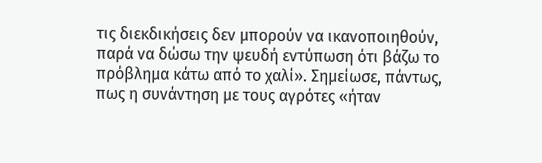τις διεκδικήσεις δεν μπορούν να ικανοποιηθούν, παρά να δώσω την ψευδή εντύπωση ότι βάζω το πρόβλημα κάτω από το χαλί». Σημείωσε, πάντως, πως η συνάντηση με τους αγρότες «ήταν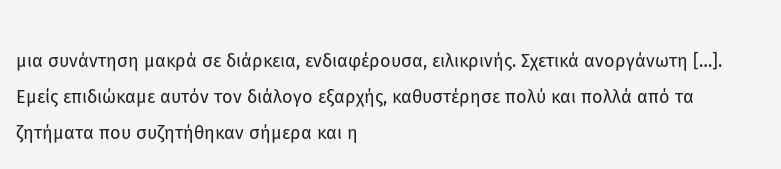μια συνάντηση μακρά σε διάρκεια, ενδιαφέρουσα, ειλικρινής. Σχετικά ανοργάνωτη […]. Εμείς επιδιώκαμε αυτόν τον διάλογο εξαρχής, καθυστέρησε πολύ και πολλά από τα ζητήματα που συζητήθηκαν σήμερα και η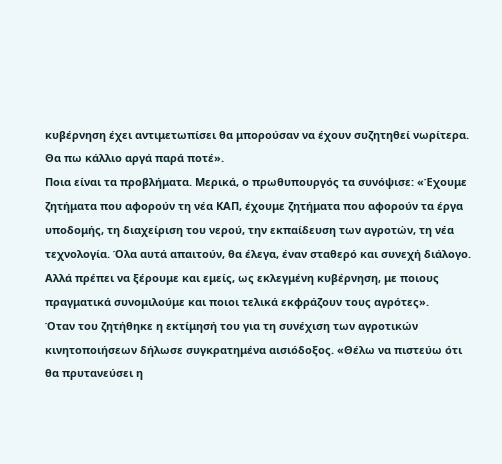κυβέρνηση έχει αντιμετωπίσει θα μπορούσαν να έχουν συζητηθεί νωρίτερα. Θα πω κάλλιο αργά παρά ποτέ».
Ποια είναι τα προβλήματα. Μερικά, ο πρωθυπουργός τα συνόψισε: «Έχουμε ζητήματα που αφορούν τη νέα ΚΑΠ, έχουμε ζητήματα που αφορούν τα έργα υποδομής, τη διαχείριση του νερού, την εκπαίδευση των αγροτών, τη νέα τεχνολογία. Όλα αυτά απαιτούν, θα έλεγα, έναν σταθερό και συνεχή διάλογο. Αλλά πρέπει να ξέρουμε και εμείς, ως εκλεγμένη κυβέρνηση, με ποιους πραγματικά συνομιλούμε και ποιοι τελικά εκφράζουν τους αγρότες».
Όταν του ζητήθηκε η εκτίμησή του για τη συνέχιση των αγροτικών κινητοποιήσεων δήλωσε συγκρατημένα αισιόδοξος. «Θέλω να πιστεύω ότι θα πρυτανεύσει η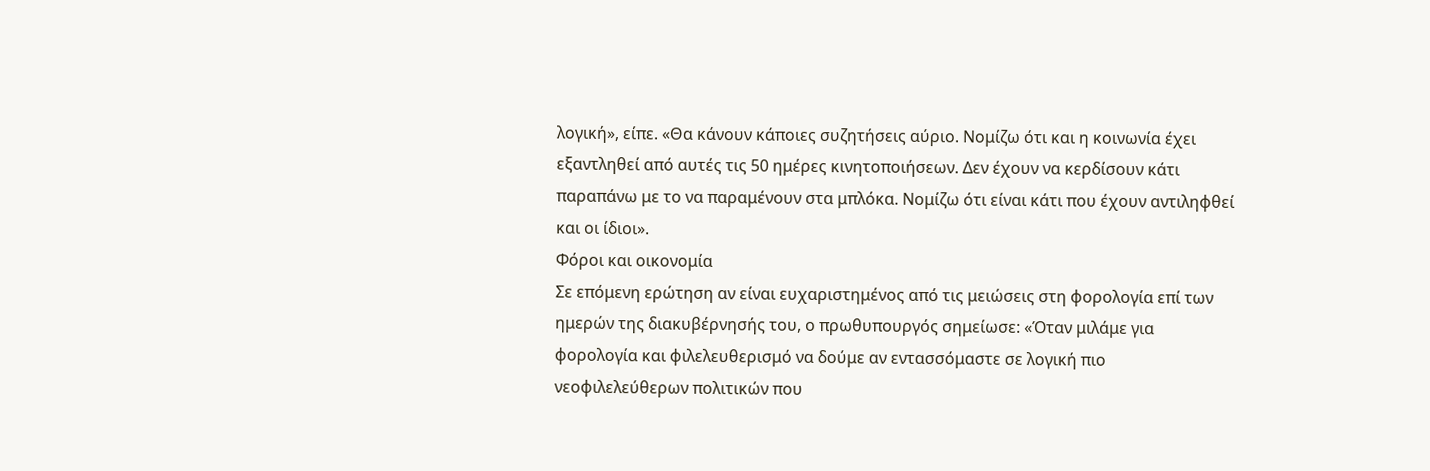λογική», είπε. «Θα κάνουν κάποιες συζητήσεις αύριο. Νομίζω ότι και η κοινωνία έχει εξαντληθεί από αυτές τις 50 ημέρες κινητοποιήσεων. Δεν έχουν να κερδίσουν κάτι παραπάνω με το να παραμένουν στα μπλόκα. Νομίζω ότι είναι κάτι που έχουν αντιληφθεί και οι ίδιοι».
Φόροι και οικονομία
Σε επόμενη ερώτηση αν είναι ευχαριστημένος από τις μειώσεις στη φορολογία επί των ημερών της διακυβέρνησής του, ο πρωθυπουργός σημείωσε: «Όταν μιλάμε για φορολογία και φιλελευθερισμό να δούμε αν εντασσόμαστε σε λογική πιο νεοφιλελεύθερων πολιτικών που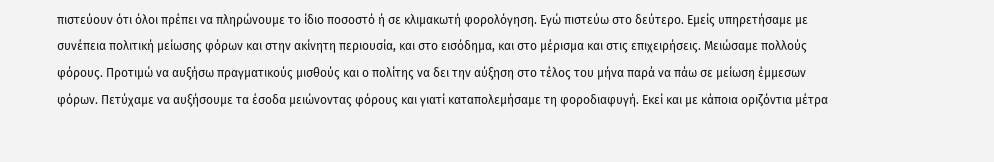πιστεύουν ότι όλοι πρέπει να πληρώνουμε το ίδιο ποσοστό ή σε κλιμακωτή φορολόγηση. Εγώ πιστεύω στο δεύτερο. Εμείς υπηρετήσαμε με συνέπεια πολιτική μείωσης φόρων και στην ακίνητη περιουσία, και στο εισόδημα, και στο μέρισμα και στις επιχειρήσεις. Μειώσαμε πολλούς φόρους. Προτιμώ να αυξήσω πραγματικούς μισθούς και ο πολίτης να δει την αύξηση στο τέλος του μήνα παρά να πάω σε μείωση έμμεσων φόρων. Πετύχαμε να αυξήσουμε τα έσοδα μειώνοντας φόρους και γιατί καταπολεμήσαμε τη φοροδιαφυγή. Εκεί και με κάποια οριζόντια μέτρα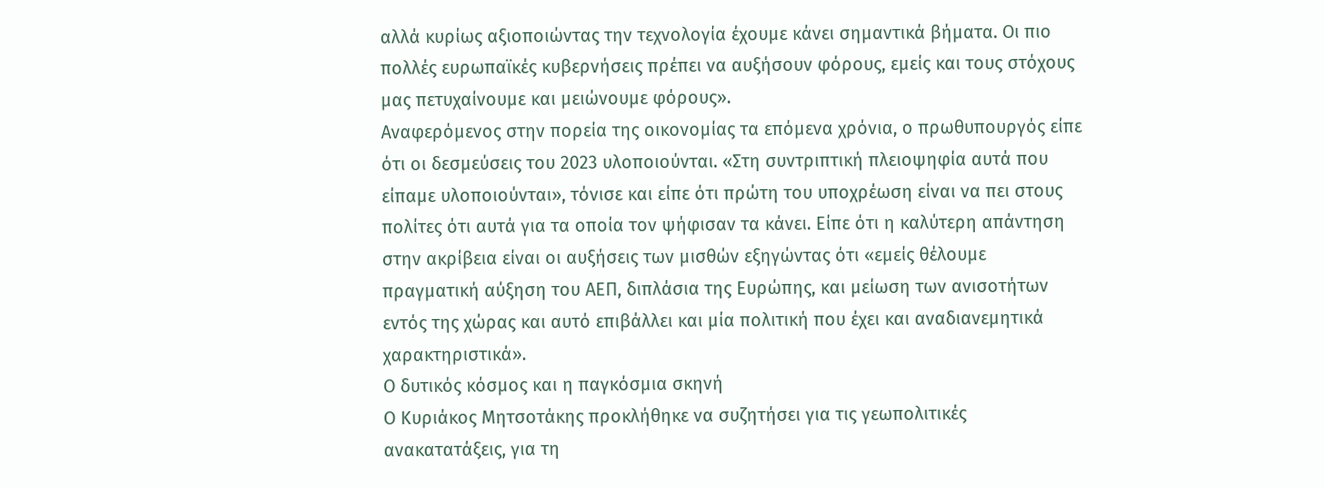αλλά κυρίως αξιοποιώντας την τεχνολογία έχουμε κάνει σημαντικά βήματα. Οι πιο πολλές ευρωπαϊκές κυβερνήσεις πρέπει να αυξήσουν φόρους, εμείς και τους στόχους μας πετυχαίνουμε και μειώνουμε φόρους».
Αναφερόμενος στην πορεία της οικονομίας τα επόμενα χρόνια, ο πρωθυπουργός είπε ότι οι δεσμεύσεις του 2023 υλοποιούνται. «Στη συντριπτική πλειοψηφία αυτά που είπαμε υλοποιούνται», τόνισε και είπε ότι πρώτη του υποχρέωση είναι να πει στους πολίτες ότι αυτά για τα οποία τον ψήφισαν τα κάνει. Είπε ότι η καλύτερη απάντηση στην ακρίβεια είναι οι αυξήσεις των μισθών εξηγώντας ότι «εμείς θέλουμε πραγματική αύξηση του ΑΕΠ, διπλάσια της Ευρώπης, και μείωση των ανισοτήτων εντός της χώρας και αυτό επιβάλλει και μία πολιτική που έχει και αναδιανεμητικά χαρακτηριστικά».
Ο δυτικός κόσμος και η παγκόσμια σκηνή
Ο Κυριάκος Μητσοτάκης προκλήθηκε να συζητήσει για τις γεωπολιτικές ανακατατάξεις, για τη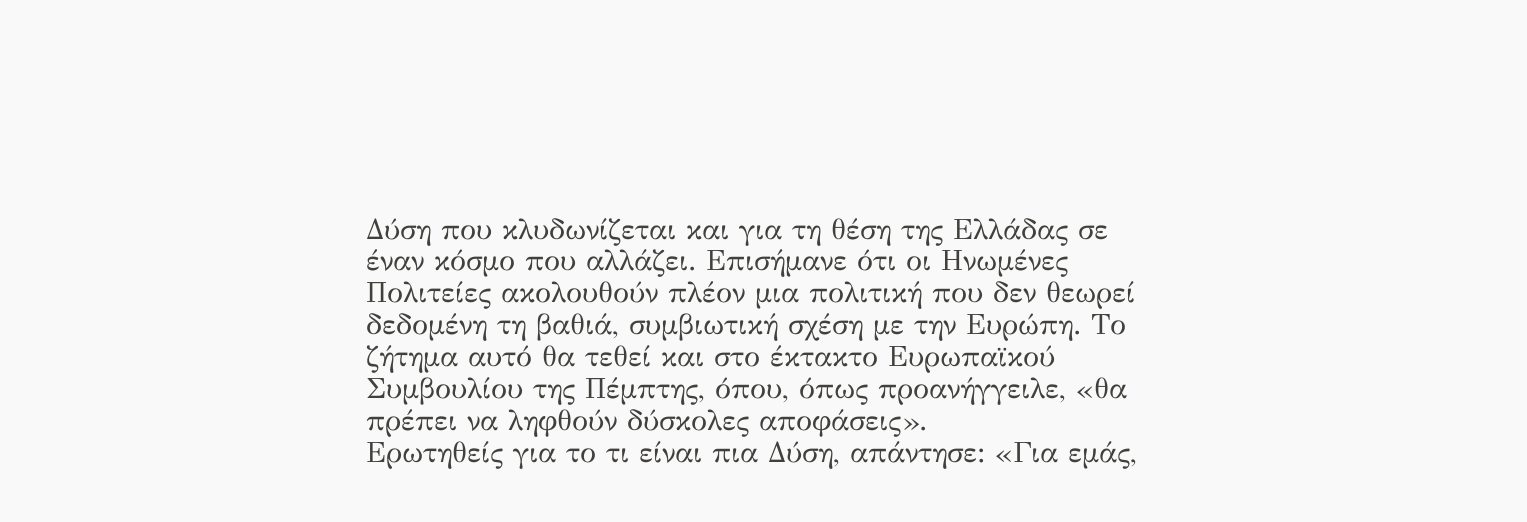Δύση που κλυδωνίζεται και για τη θέση της Ελλάδας σε έναν κόσμο που αλλάζει. Επισήμανε ότι οι Ηνωμένες Πολιτείες ακολουθούν πλέον μια πολιτική που δεν θεωρεί δεδομένη τη βαθιά, συμβιωτική σχέση με την Ευρώπη. Το ζήτημα αυτό θα τεθεί και στο έκτακτο Ευρωπαϊκού Συμβουλίου της Πέμπτης, όπου, όπως προανήγγειλε, «θα πρέπει να ληφθούν δύσκολες αποφάσεις».
Ερωτηθείς για το τι είναι πια Δύση, απάντησε: «Για εμάς,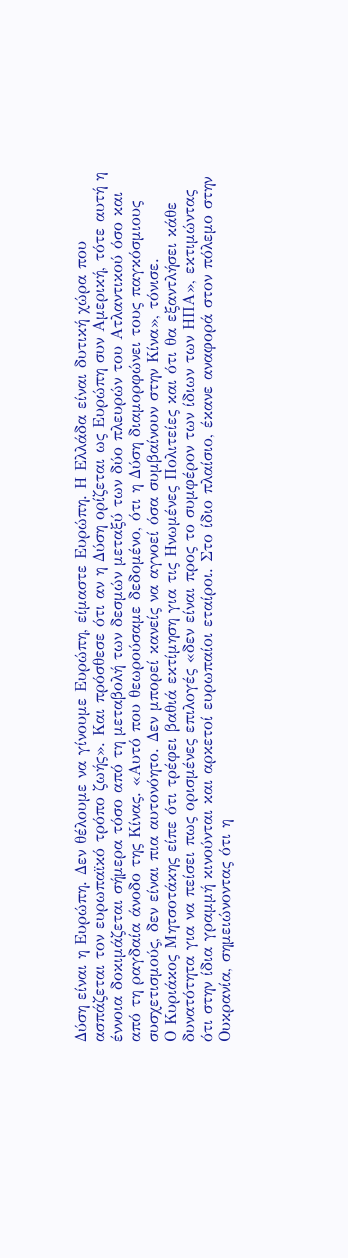Δύση είναι η Ευρώπη. Δεν θέλουμε να γίνουμε Ευρώπη, είμαστε Ευρώπη. Η Ελλάδα είναι δυτική χώρα που ασπάζεται τον ευρωπαϊκό τρόπο ζωής». Και πρόσθεσε ότι αν η Δύση ορίζεται ως Ευρώπη συν Αμερική, τότε αυτή η έννοια δοκιμάζεται σήμερα τόσο από τη μεταβολή των δεσμών μεταξύ των δύο πλευρών του Ατλαντικού όσο και από τη ραγδαία άνοδο της Κίνας. «Αυτό που θεωρούσαμε δεδομένο, ότι η Δύση διαμορφώνει τους παγκόσμιους συσχετισμούς, δεν είναι πια αυτονόητο. Δεν μπορεί κανείς να αγνοεί όσα συμβαίνουν στην Κίνα», τόνισε.
Ο Κυριάκος Μητσοτάκης είπε ότι τρέφει βαθιά εκτίμηση για τις Ηνωμένες Πολιτείες και ότι θα εξαντλήσει κάθε δυνατότητα για να πείσει πως ορισμένες επιλογές «δεν είναι προς το συμφέρον των ίδιων των ΗΠΑ», εκτιμώντας ότι στην ίδια γραμμή κινούνται και αρκετοί ευρωπαίοι εταίροι. Στο ίδιο πλαίσιο, έκανε αναφορά στον πόλεμο στην Ουκρανία, σημειώνοντας ότι η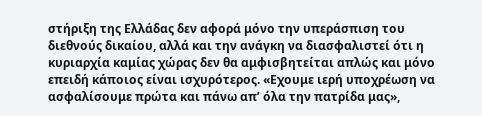στήριξη της Ελλάδας δεν αφορά μόνο την υπεράσπιση του διεθνούς δικαίου, αλλά και την ανάγκη να διασφαλιστεί ότι η κυριαρχία καμίας χώρας δεν θα αμφισβητείται απλώς και μόνο επειδή κάποιος είναι ισχυρότερος. «Εχουμε ιερή υποχρέωση να ασφαλίσουμε πρώτα και πάνω απ’ όλα την πατρίδα μας»,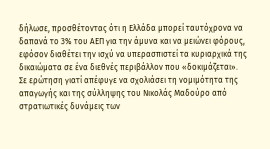δήλωσε, προσθέτοντας ότι η Ελλάδα μπορεί ταυτόχρονα να δαπανά το 3% του ΑΕΠ για την άμυνα και να μειώνει φόρους, εφόσον διαθέτει την ισχύ να υπερασπιστεί τα κυριαρχικά της δικαιώματα σε ένα διεθνές περιβάλλον που «δοκιμάζεται».
Σε ερώτηση γιατί απέφυγε να σχολιάσει τη νομιμότητα της απαγωγής και της σύλληψης του Νικολάς Μαδούρο από στρατιωτικές δυνάμεις των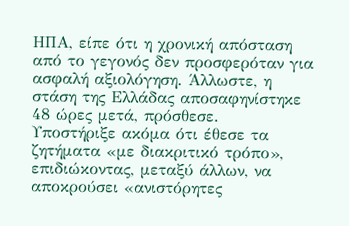ΗΠΑ, είπε ότι η χρονική απόσταση από το γεγονός δεν προσφερόταν για ασφαλή αξιολόγηση. Άλλωστε, η στάση της Ελλάδας αποσαφηνίστηκε 48 ώρες μετά, πρόσθεσε.
Υποστήριξε ακόμα ότι έθεσε τα ζητήματα «με διακριτικό τρόπο», επιδιώκοντας, μεταξύ άλλων, να αποκρούσει «ανιστόρητες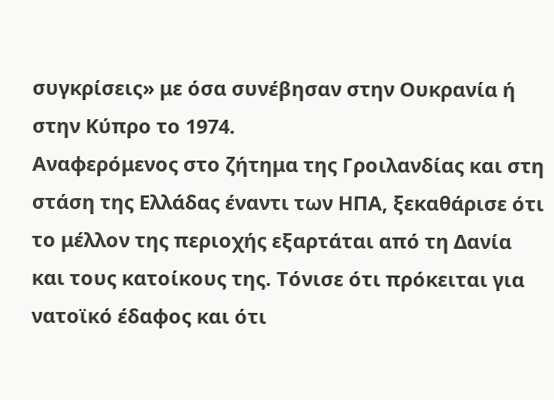συγκρίσεις» με όσα συνέβησαν στην Ουκρανία ή στην Κύπρο το 1974.
Αναφερόμενος στο ζήτημα της Γροιλανδίας και στη στάση της Ελλάδας έναντι των ΗΠΑ, ξεκαθάρισε ότι το μέλλον της περιοχής εξαρτάται από τη Δανία και τους κατοίκους της. Τόνισε ότι πρόκειται για νατοϊκό έδαφος και ότι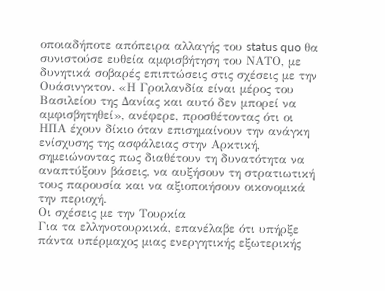οποιαδήποτε απόπειρα αλλαγής του status quo θα συνιστούσε ευθεία αμφισβήτηση του ΝΑΤΟ, με δυνητικά σοβαρές επιπτώσεις στις σχέσεις με την Ουάσινγκτον. «Η Γροιλανδία είναι μέρος του Βασιλείου της Δανίας και αυτό δεν μπορεί να αμφισβητηθεί», ανέφερε, προσθέτοντας ότι οι ΗΠΑ έχουν δίκιο όταν επισημαίνουν την ανάγκη ενίσχυσης της ασφάλειας στην Αρκτική, σημειώνοντας πως διαθέτουν τη δυνατότητα να αναπτύξουν βάσεις, να αυξήσουν τη στρατιωτική τους παρουσία και να αξιοποιήσουν οικονομικά την περιοχή.
Οι σχέσεις με την Τουρκία
Για τα ελληνοτουρκικά, επανέλαβε ότι υπήρξε πάντα υπέρμαχος μιας ενεργητικής εξωτερικής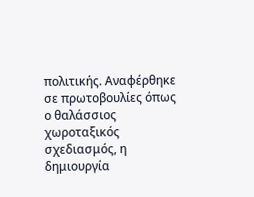πολιτικής. Αναφέρθηκε σε πρωτοβουλίες όπως ο θαλάσσιος χωροταξικός σχεδιασμός, η δημιουργία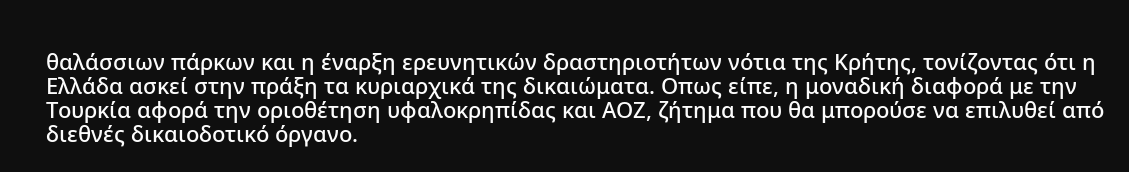θαλάσσιων πάρκων και η έναρξη ερευνητικών δραστηριοτήτων νότια της Κρήτης, τονίζοντας ότι η Ελλάδα ασκεί στην πράξη τα κυριαρχικά της δικαιώματα. Οπως είπε, η μοναδική διαφορά με την Τουρκία αφορά την οριοθέτηση υφαλοκρηπίδας και ΑΟΖ, ζήτημα που θα μπορούσε να επιλυθεί από διεθνές δικαιοδοτικό όργανο.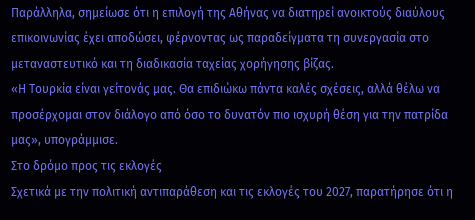Παράλληλα, σημείωσε ότι η επιλογή της Αθήνας να διατηρεί ανοικτούς διαύλους επικοινωνίας έχει αποδώσει, φέρνοντας ως παραδείγματα τη συνεργασία στο μεταναστευτικό και τη διαδικασία ταχείας χορήγησης βίζας.
«Η Τουρκία είναι γείτονάς μας. Θα επιδιώκω πάντα καλές σχέσεις, αλλά θέλω να προσέρχομαι στον διάλογο από όσο το δυνατόν πιο ισχυρή θέση για την πατρίδα μας», υπογράμμισε.
Στο δρόμο προς τις εκλογές
Σχετικά με την πολιτική αντιπαράθεση και τις εκλογές του 2027, παρατήρησε ότι η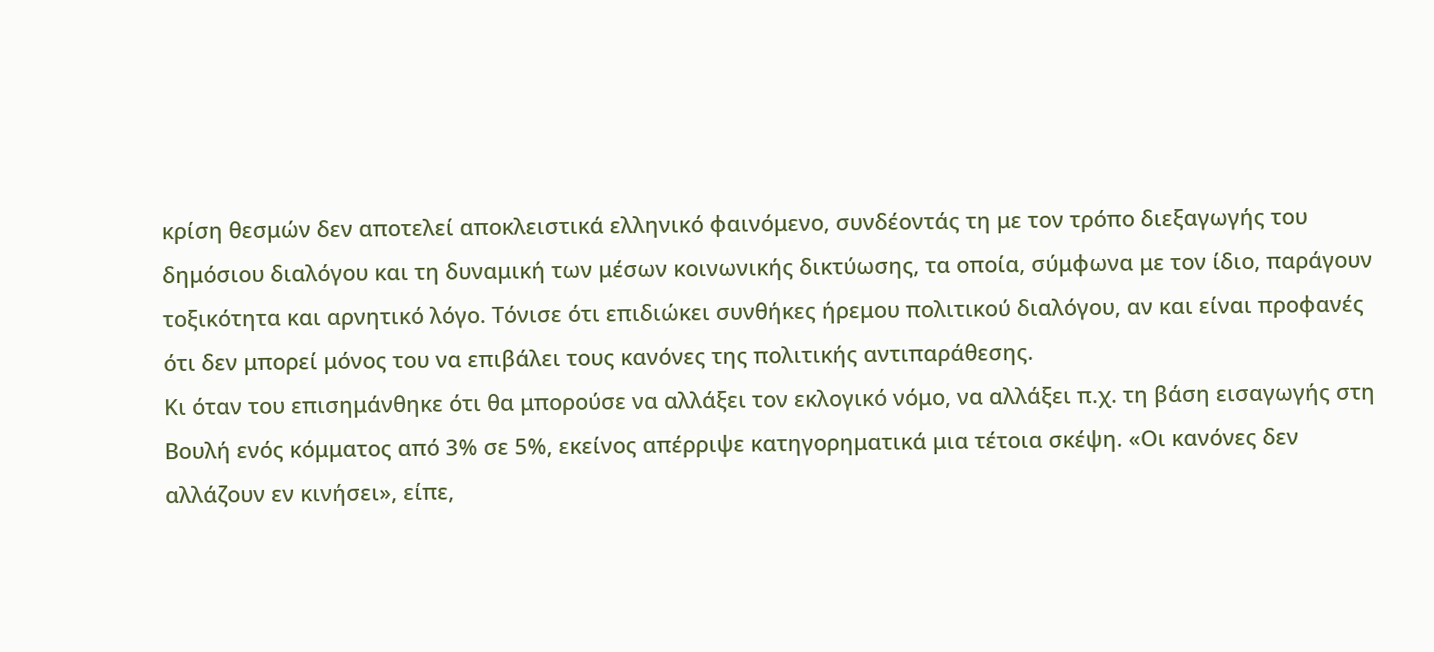κρίση θεσμών δεν αποτελεί αποκλειστικά ελληνικό φαινόμενο, συνδέοντάς τη με τον τρόπο διεξαγωγής του δημόσιου διαλόγου και τη δυναμική των μέσων κοινωνικής δικτύωσης, τα οποία, σύμφωνα με τον ίδιο, παράγουν τοξικότητα και αρνητικό λόγο. Τόνισε ότι επιδιώκει συνθήκες ήρεμου πολιτικού διαλόγου, αν και είναι προφανές ότι δεν μπορεί μόνος του να επιβάλει τους κανόνες της πολιτικής αντιπαράθεσης.
Κι όταν του επισημάνθηκε ότι θα μπορούσε να αλλάξει τον εκλογικό νόμο, να αλλάξει π.χ. τη βάση εισαγωγής στη Βουλή ενός κόμματος από 3% σε 5%, εκείνος απέρριψε κατηγορηματικά μια τέτοια σκέψη. «Οι κανόνες δεν αλλάζουν εν κινήσει», είπε,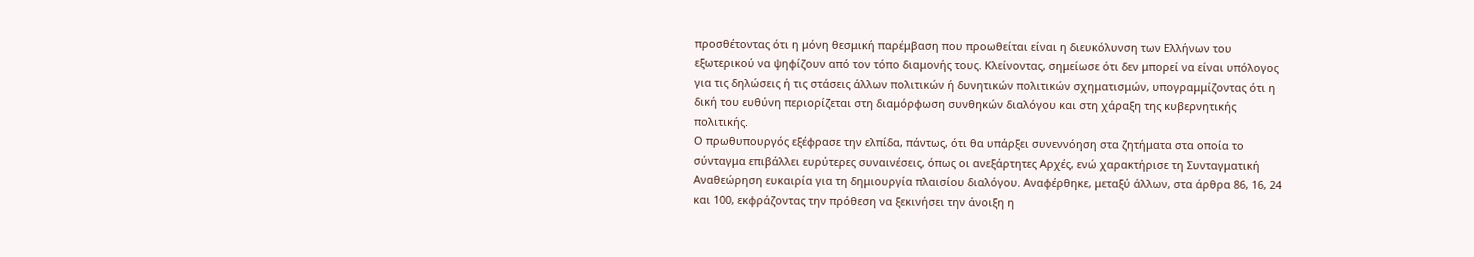προσθέτοντας ότι η μόνη θεσμική παρέμβαση που προωθείται είναι η διευκόλυνση των Ελλήνων του εξωτερικού να ψηφίζουν από τον τόπο διαμονής τους. Κλείνοντας, σημείωσε ότι δεν μπορεί να είναι υπόλογος για τις δηλώσεις ή τις στάσεις άλλων πολιτικών ή δυνητικών πολιτικών σχηματισμών, υπογραμμίζοντας ότι η δική του ευθύνη περιορίζεται στη διαμόρφωση συνθηκών διαλόγου και στη χάραξη της κυβερνητικής πολιτικής.
Ο πρωθυπουργός εξέφρασε την ελπίδα, πάντως, ότι θα υπάρξει συνεννόηση στα ζητήματα στα οποία το σύνταγμα επιβάλλει ευρύτερες συναινέσεις, όπως οι ανεξάρτητες Αρχές, ενώ χαρακτήρισε τη Συνταγματική Αναθεώρηση ευκαιρία για τη δημιουργία πλαισίου διαλόγου. Αναφέρθηκε, μεταξύ άλλων, στα άρθρα 86, 16, 24 και 100, εκφράζοντας την πρόθεση να ξεκινήσει την άνοιξη η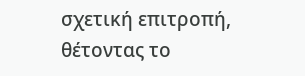σχετική επιτροπή, θέτοντας το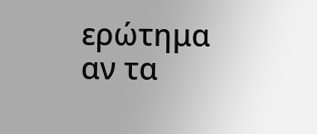ερώτημα αν τα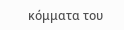κόμματα του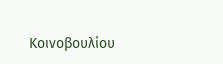Κοινοβουλίου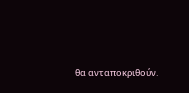θα ανταποκριθούν.